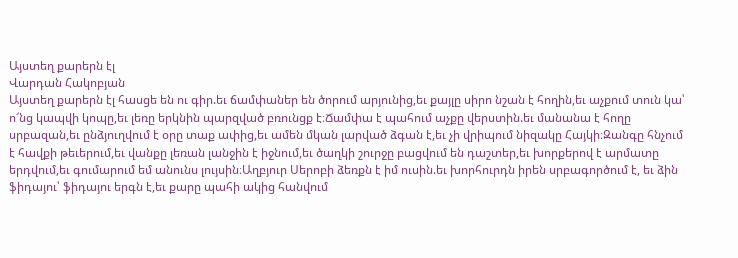Այստեղ քարերն էլ
Վարդան Հակոբյան
Այստեղ քարերն էլ հասցե են ու գիր.եւ ճամփաներ են ծորում արյունից,եւ քայլը սիրո նշան է հողին,եւ աչքում տուն կա՝ ո՜նց կապվի կոպը,եւ լեռը երկնին պարզված բռունցք է։Ճամփա է պահում աչքը վերստին.եւ մանանա է հողը սրբազան,եւ ընձյուղվում է օրը տաք ափից,եւ ամեն մկան լարված ձգան է,եւ չի վրիպում նիզակը Հայկի։Զանգը հնչում է հավքի թեւերում,եւ վանքը լեռան լանջին է իջնում,եւ ծաղկի շուրջը բացվում են դաշտեր,եւ խորքերով է արմատը երդվում,եւ գումարում եմ անունս լույսին։Աղբյուր Սերոբի ձեռքն է իմ ուսին.եւ խորհուրդն իրեն սրբագործում է, եւ ձին ֆիդայու՝ ֆիդայու երգն է,եւ քարը պահի ակից հանվում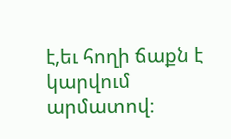է,եւ հողի ճաքն է կարվում արմատով։